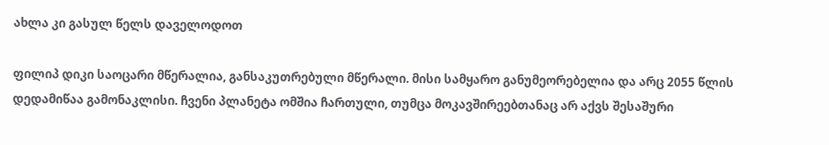ახლა კი გასულ წელს დაველოდოთ

ფილიპ დიკი საოცარი მწერალია, განსაკუთრებული მწერალი. მისი სამყარო განუმეორებელია და არც 2055 წლის დედამიწაა გამონაკლისი. ჩვენი პლანეტა ომშია ჩართული, თუმცა მოკავშირეებთანაც არ აქვს შესაშური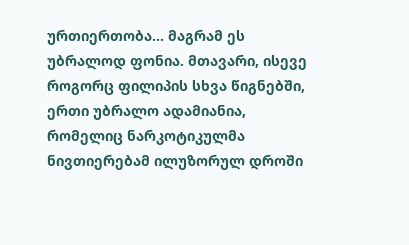ურთიერთობა… მაგრამ ეს უბრალოდ ფონია. მთავარი, ისევე როგორც ფილიპის სხვა წიგნებში, ერთი უბრალო ადამიანია, რომელიც ნარკოტიკულმა ნივთიერებამ ილუზორულ დროში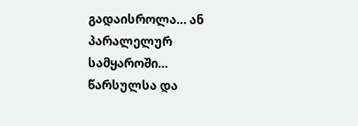გადაისროლა… ან პარალელურ სამყაროში… წარსულსა და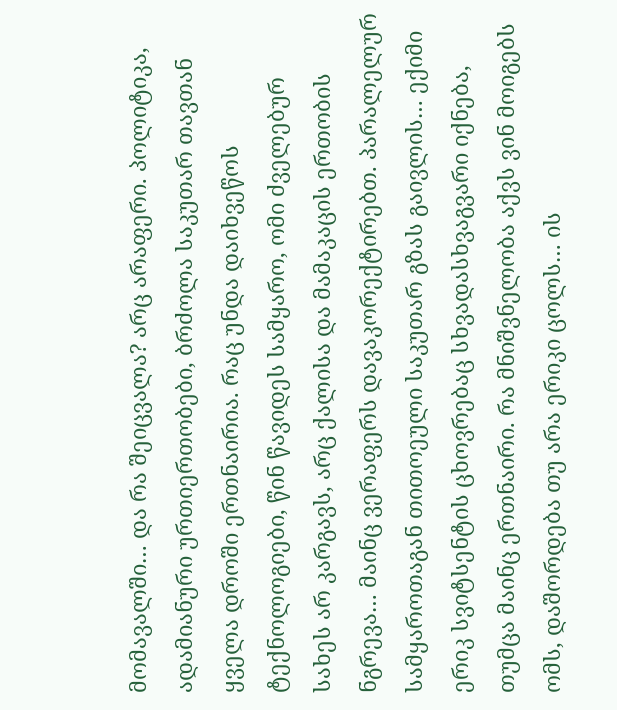მომავალში… და რა შეიცვალა? არც არაფერი. პოლიტიკა, ადამიანური ურთიერთობები, ბრძოლა საკუთარ თავთან ყველა დროში ერთნაირია. რაც უნდა დაიხვეწოს ტექნოლოგიები, წინ წავიდეს სამყარო, ომი ძველებურ სახეს არ კარგავს, არც ქალისა და მამაკაცის ერთობის ნგრევა… მაინც ვერაფერს დავაკორექტირებთ. პარალელურ სამყაროთაგან თითოეული საკუთარ გზას გაივლის… ექიმი ერიკ სვიტსენტის ცხოვრებაც სხვადასხვაგვარი იქნება, თუმცა მაინც ერთნაირი. რა მნიშვნელობა აქვს ვინ მოიგებს ომს, დაშორდება თუ არა ერიკი ცოლს… ის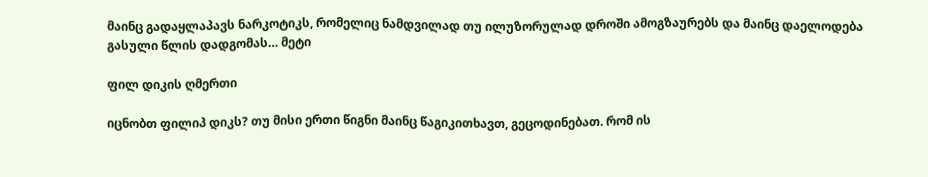მაინც გადაყლაპავს ნარკოტიკს, რომელიც ნამდვილად თუ ილუზორულად დროში ამოგზაურებს და მაინც დაელოდება გასული წლის დადგომას… მეტი

ფილ დიკის ღმერთი

იცნობთ ფილიპ დიკს? თუ მისი ერთი წიგნი მაინც წაგიკითხავთ, გეცოდინებათ. რომ ის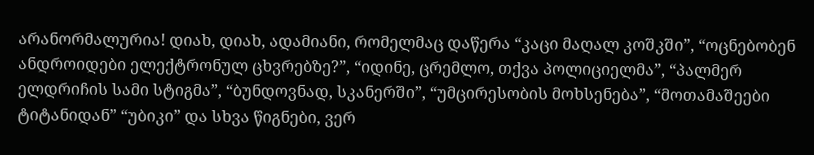არანორმალურია! დიახ, დიახ, ადამიანი, რომელმაც დაწერა “კაცი მაღალ კოშკში”, “ოცნებობენ ანდროიდები ელექტრონულ ცხვრებზე?”, “იდინე, ცრემლო, თქვა პოლიციელმა”, “პალმერ ელდრიჩის სამი სტიგმა”, “ბუნდოვნად, სკანერში”, “უმცირესობის მოხსენება”, “მოთამაშეები ტიტანიდან” “უბიკი” და სხვა წიგნები, ვერ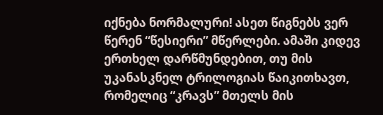იქნება ნორმალური! ასეთ წიგნებს ვერ წერენ “წესიერი” მწერლები. ამაში კიდევ ერთხელ დარწმუნდებით, თუ მის უკანასკნელ ტრილოგიას წაიკითხავთ, რომელიც “კრავს” მთელს მის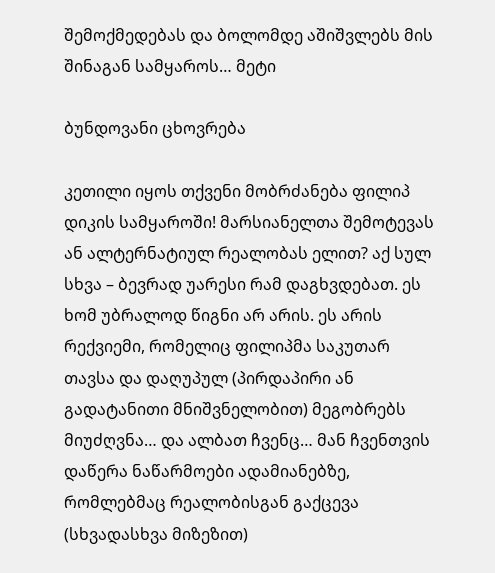შემოქმედებას და ბოლომდე აშიშვლებს მის შინაგან სამყაროს… მეტი

ბუნდოვანი ცხოვრება

კეთილი იყოს თქვენი მობრძანება ფილიპ დიკის სამყაროში! მარსიანელთა შემოტევას ან ალტერნატიულ რეალობას ელით? აქ სულ სხვა – ბევრად უარესი რამ დაგხვდებათ. ეს ხომ უბრალოდ წიგნი არ არის. ეს არის რექვიემი, რომელიც ფილიპმა საკუთარ თავსა და დაღუპულ (პირდაპირი ან გადატანითი მნიშვნელობით) მეგობრებს მიუძღვნა… და ალბათ ჩვენც… მან ჩვენთვის დაწერა ნაწარმოები ადამიანებზე, რომლებმაც რეალობისგან გაქცევა (სხვადასხვა მიზეზით)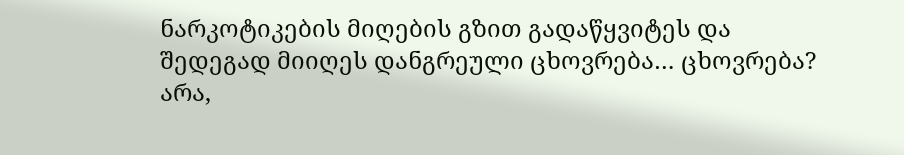ნარკოტიკების მიღების გზით გადაწყვიტეს და შედეგად მიიღეს დანგრეული ცხოვრება… ცხოვრება? არა,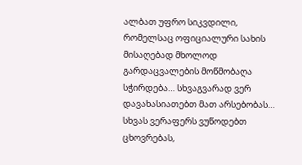ალბათ უფრო სიკვდილი, რომელსაც ოფიციალური სახის მისაღებად მხოლოდ გარდაცვალების მოწმობაღა სჭირდება… სხვაგვარად ვერ დავახასიათებთ მათ არსებობას… სხვას ვერაფერს ვუწოდებთ ცხოვრებას,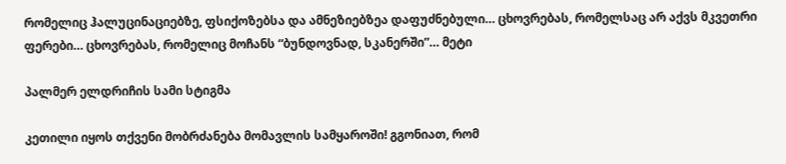რომელიც ჰალუცინაციებზე, ფსიქოზებსა და ამნეზიებზეა დაფუძნებული… ცხოვრებას, რომელსაც არ აქვს მკვეთრი ფერები… ცხოვრებას, რომელიც მოჩანს “ბუნდოვნად, სკანერში”… მეტი

პალმერ ელდრიჩის სამი სტიგმა

კეთილი იყოს თქვენი მობრძანება მომავლის სამყაროში! გგონიათ, რომ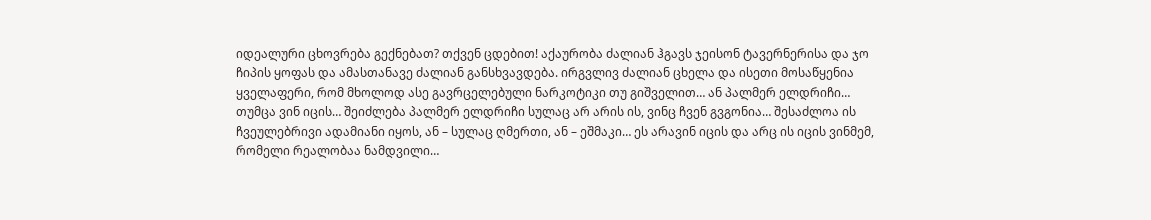იდეალური ცხოვრება გექნებათ? თქვენ ცდებით! აქაურობა ძალიან ჰგავს ჯეისონ ტავერნერისა და ჯო ჩიპის ყოფას და ამასთანავე ძალიან განსხვავდება. ირგვლივ ძალიან ცხელა და ისეთი მოსაწყენია ყველაფერი, რომ მხოლოდ ასე გავრცელებული ნარკოტიკი თუ გიშველით… ან პალმერ ელდრიჩი… თუმცა ვინ იცის… შეიძლება პალმერ ელდრიჩი სულაც არ არის ის, ვინც ჩვენ გვგონია… შესაძლოა ის ჩვეულებრივი ადამიანი იყოს, ან – სულაც ღმერთი, ან – ეშმაკი… ეს არავინ იცის და არც ის იცის ვინმემ, რომელი რეალობაა ნამდვილი…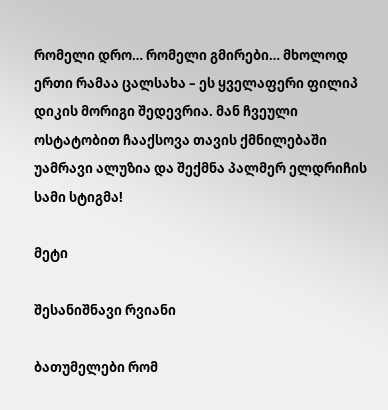რომელი დრო… რომელი გმირები… მხოლოდ ერთი რამაა ცალსახა – ეს ყველაფერი ფილიპ დიკის მორიგი შედევრია. მან ჩვეული ოსტატობით ჩააქსოვა თავის ქმნილებაში უამრავი ალუზია და შექმნა პალმერ ელდრიჩის სამი სტიგმა!

მეტი

შესანიშნავი რვიანი

ბათუმელები რომ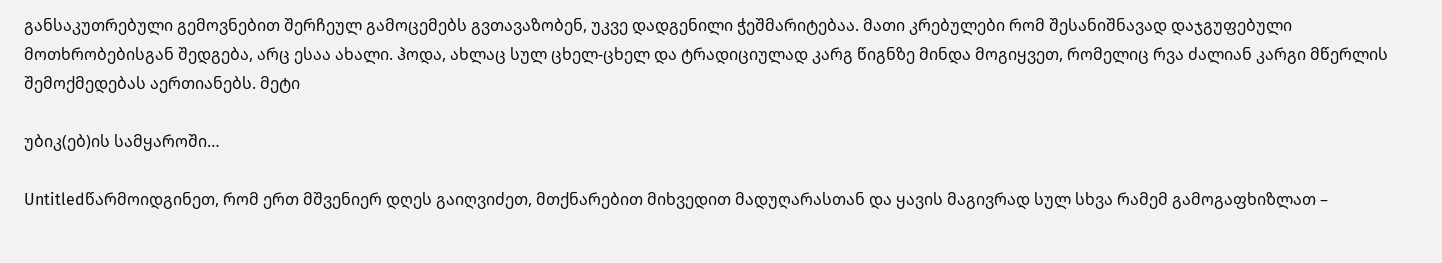განსაკუთრებული გემოვნებით შერჩეულ გამოცემებს გვთავაზობენ, უკვე დადგენილი ჭეშმარიტებაა. მათი კრებულები რომ შესანიშნავად დაჯგუფებული მოთხრობებისგან შედგება, არც ესაა ახალი. ჰოდა, ახლაც სულ ცხელ-ცხელ და ტრადიციულად კარგ წიგნზე მინდა მოგიყვეთ, რომელიც რვა ძალიან კარგი მწერლის შემოქმედებას აერთიანებს. მეტი

უბიკ(ებ)ის სამყაროში…

Untitledწარმოიდგინეთ, რომ ერთ მშვენიერ დღეს გაიღვიძეთ, მთქნარებით მიხვედით მადუღარასთან და ყავის მაგივრად სულ სხვა რამემ გამოგაფხიზლათ –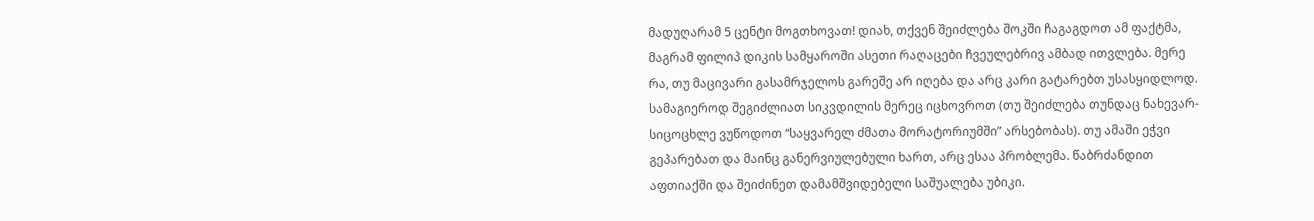მადუღარამ 5 ცენტი მოგთხოვათ! დიახ, თქვენ შეიძლება შოკში ჩაგაგდოთ ამ ფაქტმა, მაგრამ ფილიპ დიკის სამყაროში ასეთი რაღაცები ჩვეულებრივ ამბად ითვლება. მერე რა, თუ მაცივარი გასამრჯელოს გარეშე არ იღება და არც კარი გატარებთ უსასყიდლოდ. სამაგიეროდ შეგიძლიათ სიკვდილის მერეც იცხოვროთ (თუ შეიძლება თუნდაც ნახევარ-სიცოცხლე ვუწოდოთ “საყვარელ ძმათა მორატორიუმში” არსებობას). თუ ამაში ეჭვი გეპარებათ და მაინც განერვიულებული ხართ, არც ესაა პრობლემა. წაბრძანდით აფთიაქში და შეიძინეთ დამამშვიდებელი საშუალება უბიკი.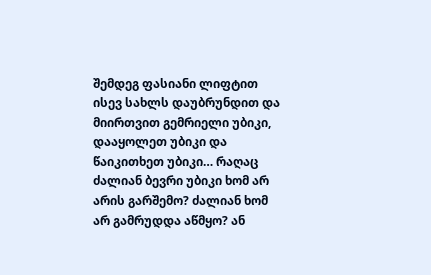შემდეგ ფასიანი ლიფტით ისევ სახლს დაუბრუნდით და მიირთვით გემრიელი უბიკი, დააყოლეთ უბიკი და წაიკითხეთ უბიკი… რაღაც ძალიან ბევრი უბიკი ხომ არ არის გარშემო? ძალიან ხომ არ გამრუდდა აწმყო? ან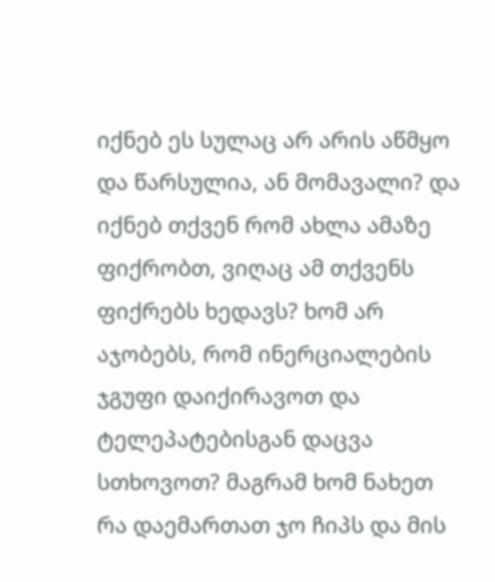იქნებ ეს სულაც არ არის აწმყო და წარსულია, ან მომავალი? და იქნებ თქვენ რომ ახლა ამაზე ფიქრობთ, ვიღაც ამ თქვენს ფიქრებს ხედავს? ხომ არ აჯობებს, რომ ინერციალების ჯგუფი დაიქირავოთ და ტელეპატებისგან დაცვა სთხოვოთ? მაგრამ ხომ ნახეთ რა დაემართათ ჯო ჩიპს და მის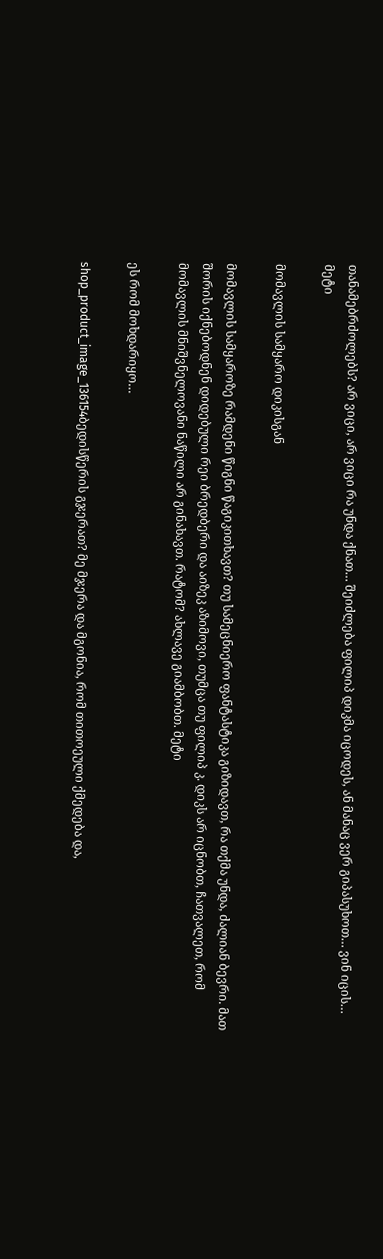თანამებრძოლებს? არ ვიცი, არ ვიცი რა უნდა ქნათ… შეიძლება ფილიპ დიკმა იცოდეს, ან მანაც ვერ გიპასუხოთ… ვინ იცის… მეტი

მომავლის სამყარო დიკისგან

მომავლის სამყაროზე რამდენი წიგნი წაგიკითხავთ? თუ სამეცნიერო ფანტასტიკა გიზიდავთ, რა თქმა უნდა, ძალიან ბევრი. მათ შორის იქნებოდნენ დიდებული რეი ბრედბერი და აიზეკ აზიმოვი, თუმცა თუ ფილიპ კ. დიკს არ იცნობთ, ჩათვალეთ, რომ მომავლის მნიშვნელოვანი ნაწილი არ გინახავთ. რატომ? ახლავე გიამბობთ. მეტი

ეს რომ მოხდარიყო…

shop_product_image_136154ბედისწერის გჯერათ? მე მჯერა და მგონია, რომ თითოეული ქმედება და,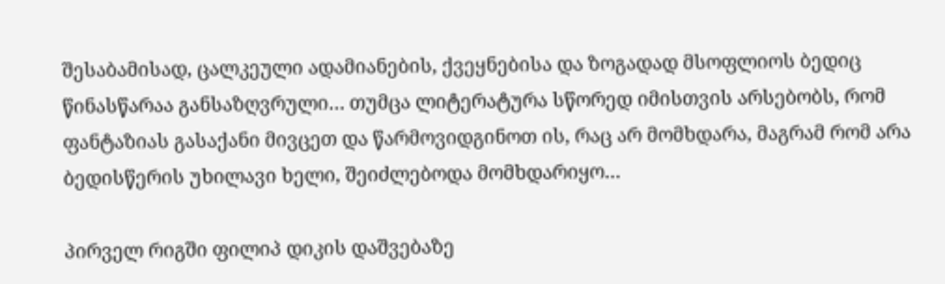შესაბამისად, ცალკეული ადამიანების, ქვეყნებისა და ზოგადად მსოფლიოს ბედიც წინასწარაა განსაზღვრული… თუმცა ლიტერატურა სწორედ იმისთვის არსებობს, რომ ფანტაზიას გასაქანი მივცეთ და წარმოვიდგინოთ ის, რაც არ მომხდარა, მაგრამ რომ არა ბედისწერის უხილავი ხელი, შეიძლებოდა მომხდარიყო…

პირველ რიგში ფილიპ დიკის დაშვებაზე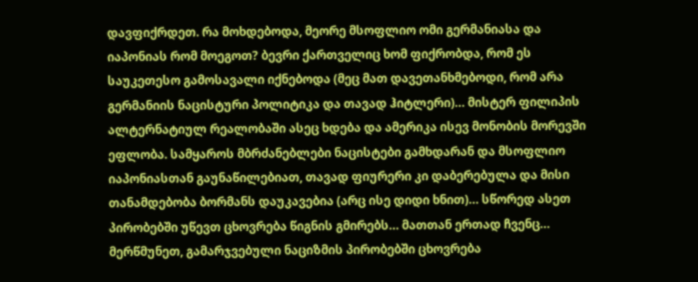დავფიქრდეთ. რა მოხდებოდა, მეორე მსოფლიო ომი გერმანიასა და იაპონიას რომ მოეგოთ? ბევრი ქართველიც ხომ ფიქრობდა, რომ ეს საუკეთესო გამოსავალი იქნებოდა (მეც მათ დავეთანხმებოდი, რომ არა გერმანიის ნაცისტური პოლიტიკა და თავად ჰიტლერი)… მისტერ ფილიპის ალტერნატიულ რეალობაში ასეც ხდება და ამერიკა ისევ მონობის მორევში ეფლობა. სამყაროს მბრძანებლები ნაცისტები გამხდარან და მსოფლიო იაპონიასთან გაუნაწილებიათ, თავად ფიურერი კი დაბერებულა და მისი თანამდებობა ბორმანს დაუკავებია (არც ისე დიდი ხნით)… სწორედ ასეთ პირობებში უწევთ ცხოვრება წიგნის გმირებს… მათთან ერთად ჩვენც… მერწმუნეთ, გამარჯვებული ნაციზმის პირობებში ცხოვრება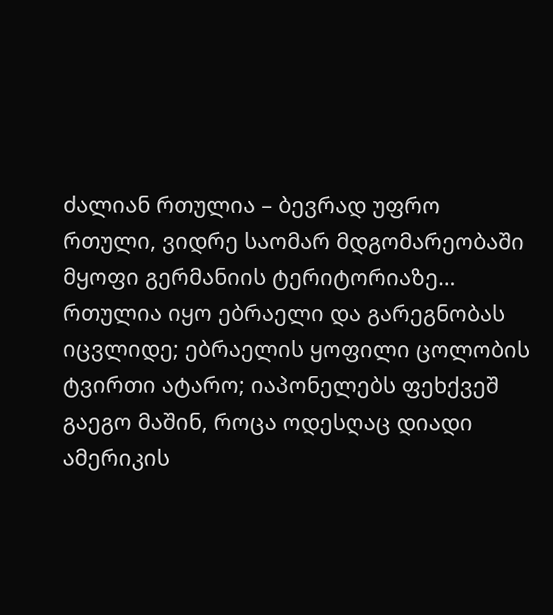ძალიან რთულია – ბევრად უფრო რთული, ვიდრე საომარ მდგომარეობაში მყოფი გერმანიის ტერიტორიაზე… რთულია იყო ებრაელი და გარეგნობას იცვლიდე; ებრაელის ყოფილი ცოლობის ტვირთი ატარო; იაპონელებს ფეხქვეშ გაეგო მაშინ, როცა ოდესღაც დიადი ამერიკის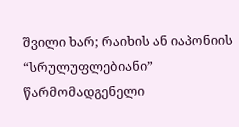შვილი ხარ; რაიხის ან იაპონიის “სრულუფლებიანი” წარმომადგენელი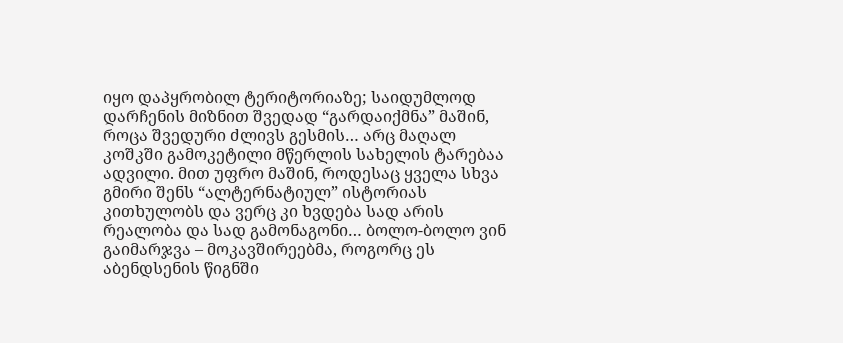იყო დაპყრობილ ტერიტორიაზე; საიდუმლოდ დარჩენის მიზნით შვედად “გარდაიქმნა” მაშინ, როცა შვედური ძლივს გესმის… არც მაღალ კოშკში გამოკეტილი მწერლის სახელის ტარებაა ადვილი. მით უფრო მაშინ, როდესაც ყველა სხვა გმირი შენს “ალტერნატიულ” ისტორიას კითხულობს და ვერც კი ხვდება სად არის რეალობა და სად გამონაგონი… ბოლო-ბოლო ვინ გაიმარჯვა – მოკავშირეებმა, როგორც ეს აბენდსენის წიგნში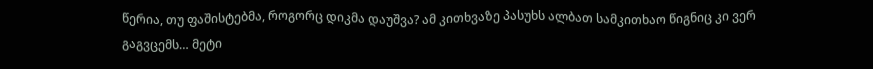წერია, თუ ფაშისტებმა, როგორც დიკმა დაუშვა? ამ კითხვაზე პასუხს ალბათ სამკითხაო წიგნიც კი ვერ გაგვცემს… მეტი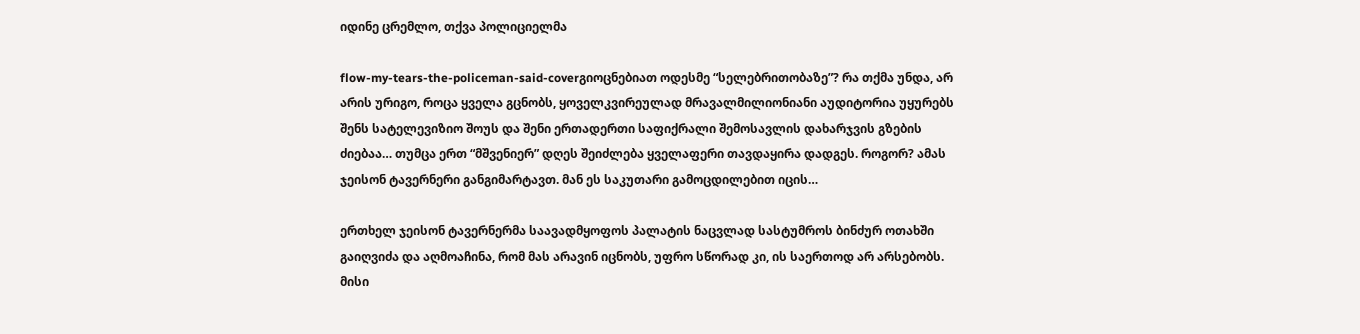იდინე ცრემლო, თქვა პოლიციელმა

flow-my-tears-the-policeman-said-coverგიოცნებიათ ოდესმე “სელებრითობაზე”? რა თქმა უნდა, არ არის ურიგო, როცა ყველა გცნობს, ყოველკვირეულად მრავალმილიონიანი აუდიტორია უყურებს შენს სატელევიზიო შოუს და შენი ერთადერთი საფიქრალი შემოსავლის დახარჯვის გზების ძიებაა… თუმცა ერთ “მშვენიერ” დღეს შეიძლება ყველაფერი თავდაყირა დადგეს. როგორ? ამას ჯეისონ ტავერნერი განგიმარტავთ. მან ეს საკუთარი გამოცდილებით იცის…

ერთხელ ჯეისონ ტავერნერმა საავადმყოფოს პალატის ნაცვლად სასტუმროს ბინძურ ოთახში გაიღვიძა და აღმოაჩინა, რომ მას არავინ იცნობს, უფრო სწორად კი, ის საერთოდ არ არსებობს. მისი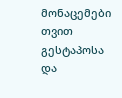მონაცემები თვით გესტაპოსა და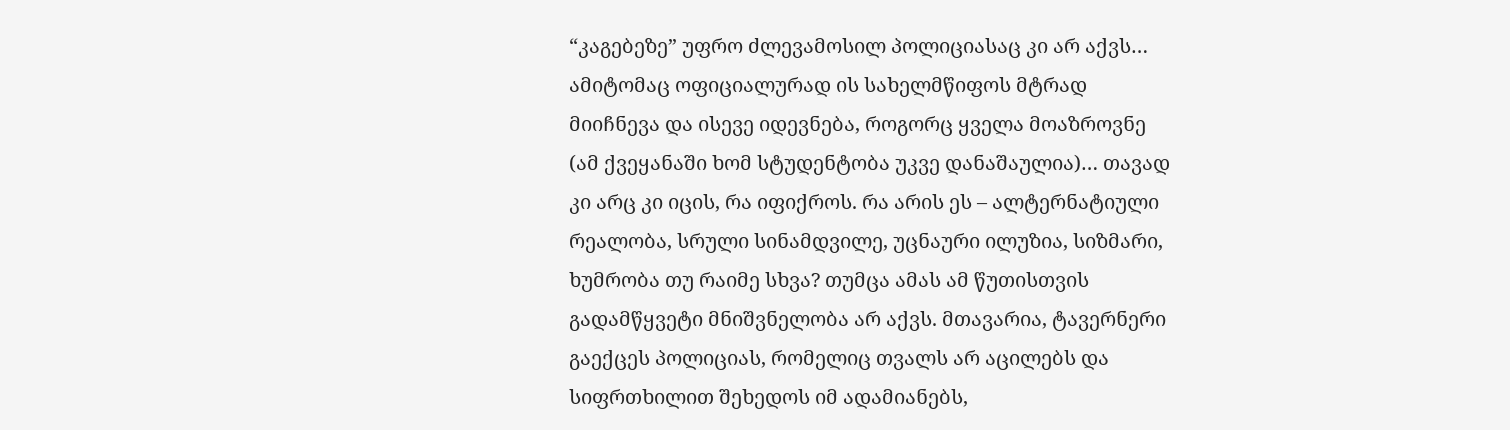“კაგებეზე” უფრო ძლევამოსილ პოლიციასაც კი არ აქვს… ამიტომაც ოფიციალურად ის სახელმწიფოს მტრად მიიჩნევა და ისევე იდევნება, როგორც ყველა მოაზროვნე (ამ ქვეყანაში ხომ სტუდენტობა უკვე დანაშაულია)… თავად კი არც კი იცის, რა იფიქროს. რა არის ეს – ალტერნატიული რეალობა, სრული სინამდვილე, უცნაური ილუზია, სიზმარი, ხუმრობა თუ რაიმე სხვა? თუმცა ამას ამ წუთისთვის გადამწყვეტი მნიშვნელობა არ აქვს. მთავარია, ტავერნერი გაექცეს პოლიციას, რომელიც თვალს არ აცილებს და სიფრთხილით შეხედოს იმ ადამიანებს,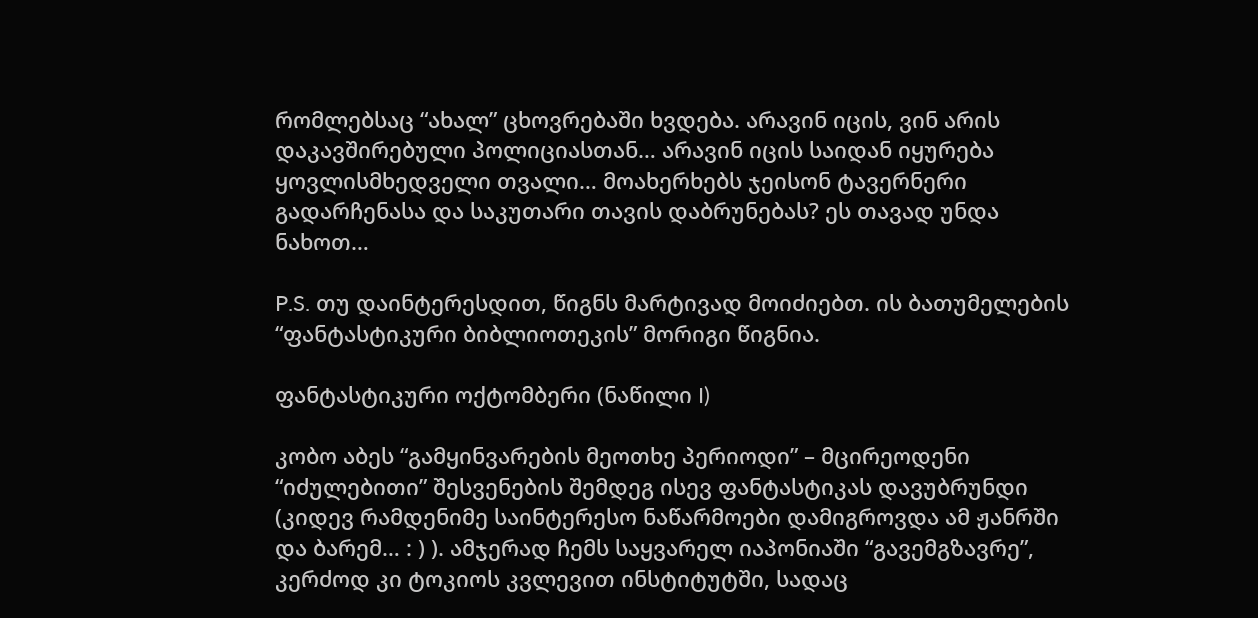რომლებსაც “ახალ” ცხოვრებაში ხვდება. არავინ იცის, ვინ არის დაკავშირებული პოლიციასთან… არავინ იცის საიდან იყურება ყოვლისმხედველი თვალი… მოახერხებს ჯეისონ ტავერნერი გადარჩენასა და საკუთარი თავის დაბრუნებას? ეს თავად უნდა ნახოთ…

P.S. თუ დაინტერესდით, წიგნს მარტივად მოიძიებთ. ის ბათუმელების “ფანტასტიკური ბიბლიოთეკის” მორიგი წიგნია.

ფანტასტიკური ოქტომბერი (ნაწილი I)

კობო აბეს “გამყინვარების მეოთხე პერიოდი” – მცირეოდენი “იძულებითი” შესვენების შემდეგ ისევ ფანტასტიკას დავუბრუნდი (კიდევ რამდენიმე საინტერესო ნაწარმოები დამიგროვდა ამ ჟანრში და ბარემ… : ) ). ამჯერად ჩემს საყვარელ იაპონიაში “გავემგზავრე”, კერძოდ კი ტოკიოს კვლევით ინსტიტუტში, სადაც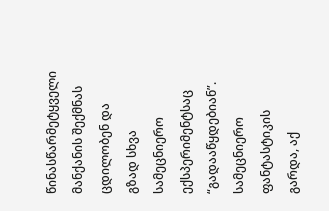წინასწარმეტყველი მანქანის შექმნას ცდილობენ და გზად სხვა სამეცნიერო ექსპერიმენტსაც “გადააწყდებიან”. სამეცნიერო ფანტასტიკის გარდა, აქ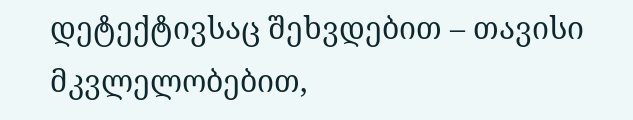დეტექტივსაც შეხვდებით – თავისი მკვლელობებით,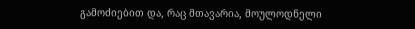გამოძიებით და, რაც მთავარია, მოულოდნელი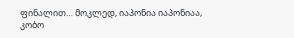ფინალით… მოკლედ, იაპონია იაპონიაა, კობო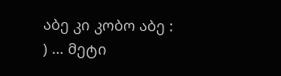აბე კი კობო აბე : ) … მეტი